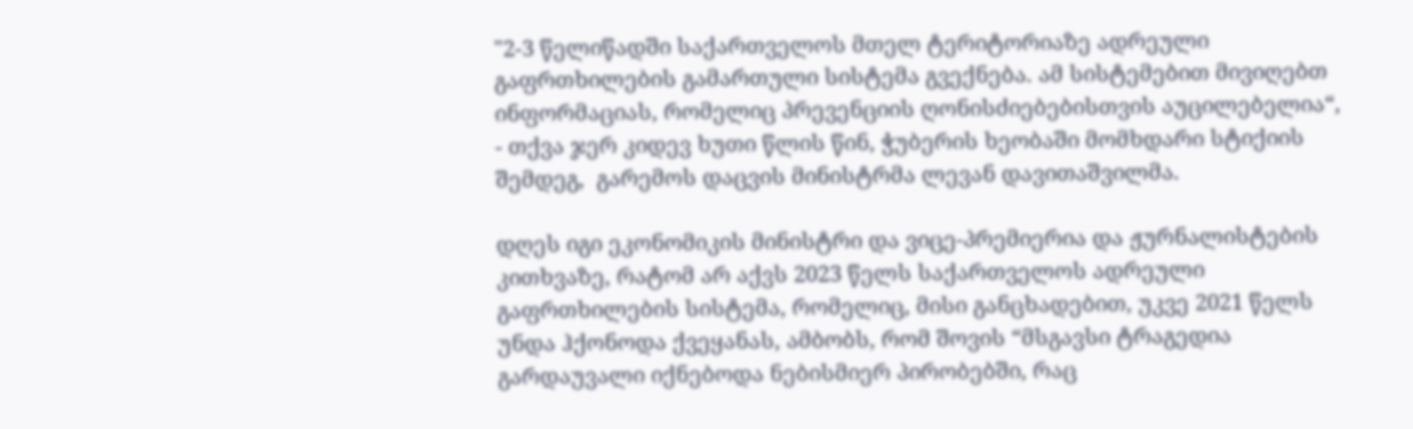"2-3 წელიწადში საქართველოს მთელ ტერიტორიაზე ადრეული გაფრთხილების გამართული სისტემა გვექნება. ამ სისტემებით მივიღებთ ინფორმაციას, რომელიც პრევენციის ღონისძიებებისთვის აუცილებელია“, - თქვა ჯერ კიდევ ხუთი წლის წინ, ჭუბერის ხეობაში მომხდარი სტიქიის შემდეგ,  გარემოს დაცვის მინისტრმა ლევან დავითაშვილმა.

დღეს იგი ეკონომიკის მინისტრი და ვიცე-პრემიერია და ჟურნალისტების კითხვაზე, რატომ არ აქვს 2023 წელს საქართველოს ადრეული გაფრთხილების სისტემა, რომელიც, მისი განცხადებით, უკვე 2021 წელს უნდა ჰქონოდა ქვეყანას, ამბობს, რომ შოვის “მსგავსი ტრაგედია გარდაუვალი იქნებოდა ნებისმიერ პირობებში, რაც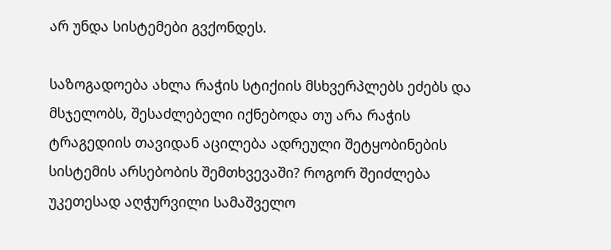არ უნდა სისტემები გვქონდეს.

საზოგადოება ახლა რაჭის სტიქიის მსხვერპლებს ეძებს და მსჯელობს, შესაძლებელი იქნებოდა თუ არა რაჭის ტრაგედიის თავიდან აცილება ადრეული შეტყობინების სისტემის არსებობის შემთხვევაში? როგორ შეიძლება უკეთესად აღჭურვილი სამაშველო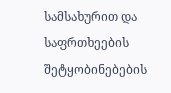სამსახურით და საფრთხეების შეტყობინებების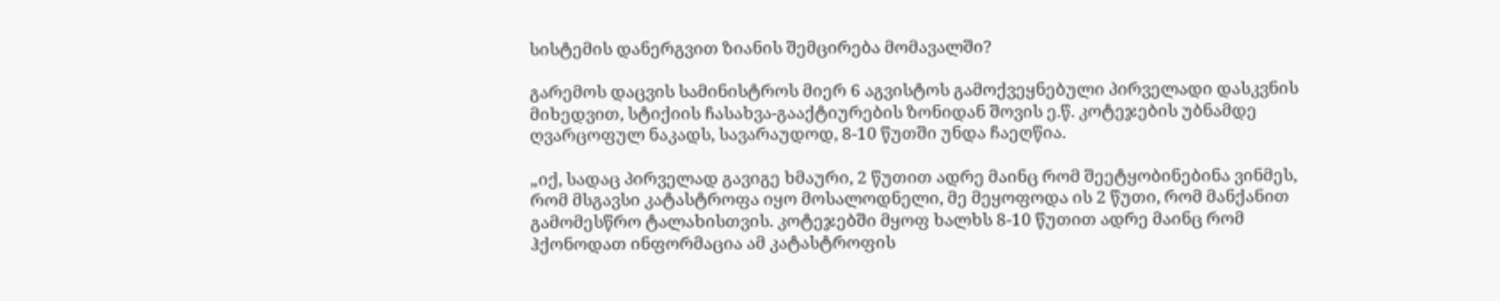სისტემის დანერგვით ზიანის შემცირება მომავალში?

გარემოს დაცვის სამინისტროს მიერ 6 აგვისტოს გამოქვეყნებული პირველადი დასკვნის მიხედვით, სტიქიის ჩასახვა-გააქტიურების ზონიდან შოვის ე.წ. კოტეჯების უბნამდე ღვარცოფულ ნაკადს, სავარაუდოდ, 8-10 წუთში უნდა ჩაეღწია.

„იქ, სადაც პირველად გავიგე ხმაური, 2 წუთით ადრე მაინც რომ შეეტყობინებინა ვინმეს, რომ მსგავსი კატასტროფა იყო მოსალოდნელი, მე მეყოფოდა ის 2 წუთი, რომ მანქანით გამომესწრო ტალახისთვის. კოტეჯებში მყოფ ხალხს 8-10 წუთით ადრე მაინც რომ ჰქონოდათ ინფორმაცია ამ კატასტროფის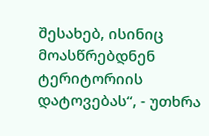შესახებ, ისინიც მოასწრებდნენ ტერიტორიის დატოვებას“, - უთხრა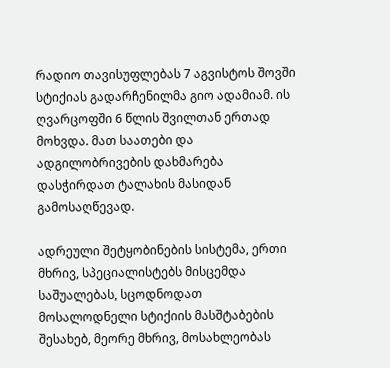რადიო თავისუფლებას 7 აგვისტოს შოვში სტიქიას გადარჩენილმა გიო ადამიამ. ის ღვარცოფში 6 წლის შვილთან ერთად მოხვდა. მათ საათები და ადგილობრივების დახმარება დასჭირდათ ტალახის მასიდან გამოსაღწევად.

ადრეული შეტყობინების სისტემა, ერთი მხრივ, სპეციალისტებს მისცემდა საშუალებას, სცოდნოდათ მოსალოდნელი სტიქიის მასშტაბების შესახებ, მეორე მხრივ, მოსახლეობას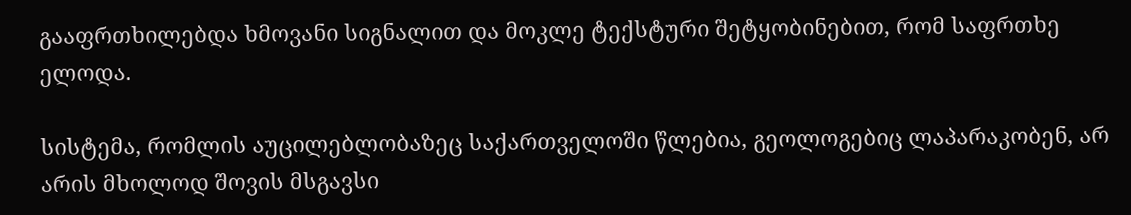გააფრთხილებდა ხმოვანი სიგნალით და მოკლე ტექსტური შეტყობინებით, რომ საფრთხე ელოდა.

სისტემა, რომლის აუცილებლობაზეც საქართველოში წლებია, გეოლოგებიც ლაპარაკობენ, არ არის მხოლოდ შოვის მსგავსი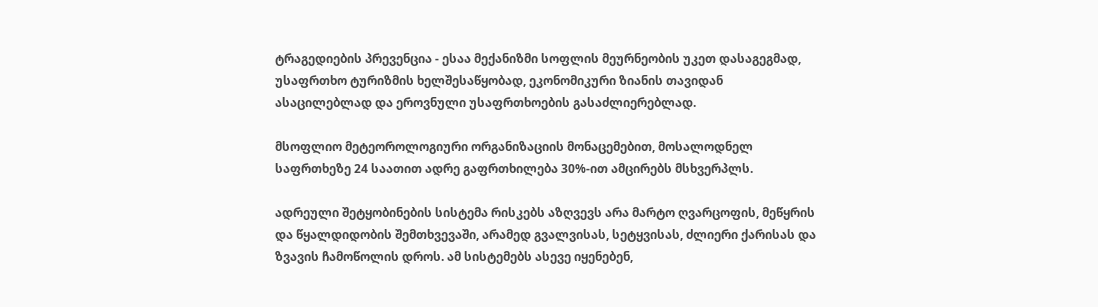ტრაგედიების პრევენცია - ესაა მექანიზმი სოფლის მეურნეობის უკეთ დასაგეგმად, უსაფრთხო ტურიზმის ხელშესაწყობად, ეკონომიკური ზიანის თავიდან ასაცილებლად და ეროვნული უსაფრთხოების გასაძლიერებლად.

მსოფლიო მეტეოროლოგიური ორგანიზაციის მონაცემებით, მოსალოდნელ საფრთხეზე 24 საათით ადრე გაფრთხილება 30%-ით ამცირებს მსხვერპლს.

ადრეული შეტყობინების სისტემა რისკებს აზღვევს არა მარტო ღვარცოფის, მეწყრის და წყალდიდობის შემთხვევაში, არამედ გვალვისას, სეტყვისას, ძლიერი ქარისას და ზვავის ჩამოწოლის დროს. ამ სისტემებს ასევე იყენებენ,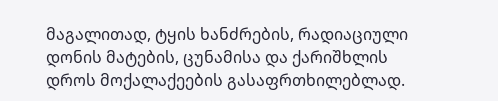მაგალითად, ტყის ხანძრების, რადიაციული დონის მატების, ცუნამისა და ქარიშხლის დროს მოქალაქეების გასაფრთხილებლად.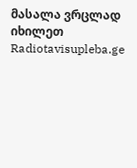მასალა ვრცლად იხილეთ Radiotavisupleba.ge